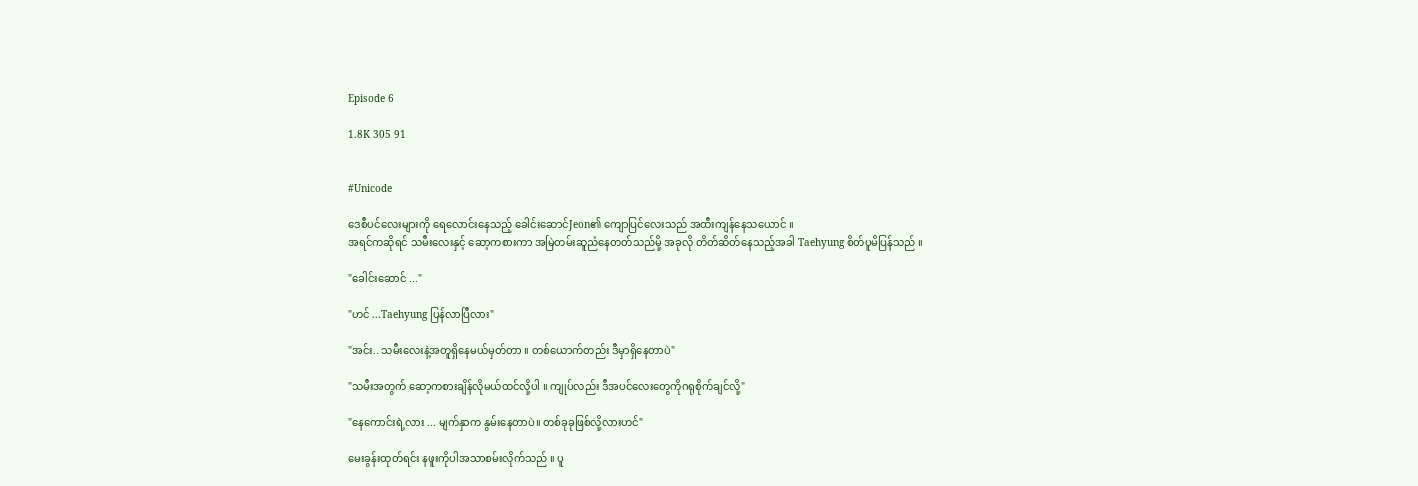Episode 6

1.8K 305 91


#Unicode

ဒေစီပင်လေးများကို ရေလောင်းနေသည့် ခေါင်းဆောင်Jeon၏ ကျောပြင်လေးသည် အထီးကျန်နေသယောင် ။
အရင်ကဆိုရင် သမီးလေးနှင့် ဆော့ကစားကာ အမြဲတမ်းဆူညံနေတတ်သည်မို့ အခုလို တိတ်ဆိတ်နေသည့်အခါ Taehyung စိတ်ပူမိပြန်သည် ။

"ခေါင်းဆောင် ..."

"ဟင် ...Taehyung ပြန်လာပြီလား"

"အင်း.. သမီးလေးနဲ့အတူရှိနေမယ်မှတ်တာ ။ တစ်ယောက်တည်း ဒီမှာရှိနေတာပဲ"

"သမီးအတွက် ဆော့ကစားချိန်လိုမယ်ထင်လို့ပါ ။ ကျုပ်လည်း ဒီအပင်လေးတွေကိုဂရုစိုက်ချင်လို့"

"နေကောင်းရဲ့လား ... မျက်နှာက နွမ်းနေတာပဲ။ တစ်ခုခုဖြစ်လို့လားဟင်"

မေးခွန်းထုတ်ရင်း နဖူးကိုပါအသာစမ်းလိုက်သည် ။ ပူ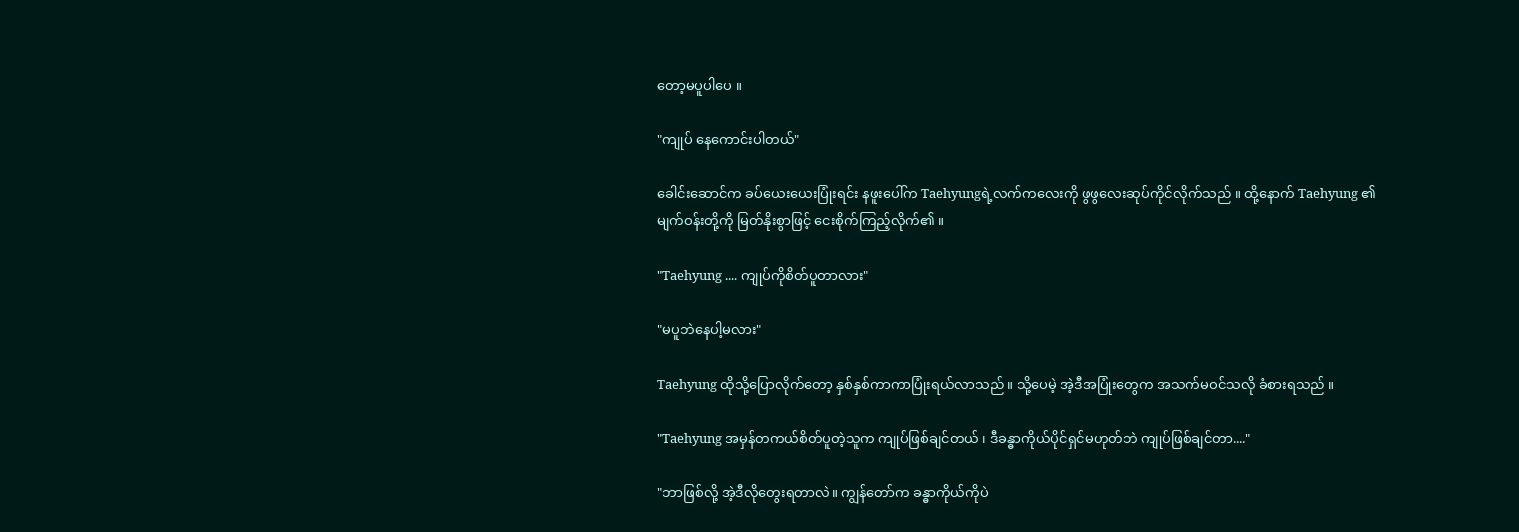တော့မပူပါပေ ။

"ကျုပ် နေကောင်းပါတယ်"

ခေါင်းဆောင်က ခပ်ယေးယေးပြုံးရင်း နဖူးပေါ်က Taehyungရဲ့လက်ကလေးကို ဖွဖွလေးဆုပ်ကိုင်လိုက်သည် ။ ထို့နောက် Taehyung ၏မျက်ဝန်းတို့ကို မြတ်နိုးစွာဖြင့် ငေးစိုက်ကြည့်လိုက်၏ ။

"Taehyung .... ကျုပ်ကိုစိတ်ပူတာလား"

"မပူဘဲနေပါ့မလား"

Taehyung ထိုသို့ပြောလိုက်တော့ နှစ်နှစ်ကာကာပြုံးရယ်လာသည် ။ သို့ပေမဲ့ အဲ့ဒီအပြုံးတွေက အသက်မဝင်သလို ခံစားရသည် ။

"Taehyung အမှန်တကယ်စိတ်ပူတဲ့သူက ကျုပ်ဖြစ်ချင်တယ် ၊ ဒီခန္ဓာကိုယ်ပိုင်ရှင်မဟုတ်ဘဲ ကျုပ်ဖြစ်ချင်တာ...."

"ဘာဖြစ်လို့ အဲ့ဒီလိုတွေးရတာလဲ။ ကျွန်တော်က ခန္ဓာကိုယ်ကိုပဲ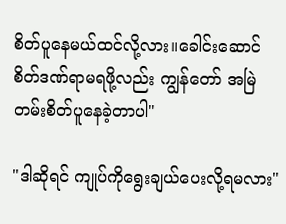စိတ်ပူနေမယ်ထင်လို့လား။ခေါင်းဆောင် စိတ်ဒဏ်ရာမရဖို့လည်း ကျွန်တော် အမြဲတမ်းစိတ်ပူနေခဲ့တာပါ"

"ဒါဆိုရင် ကျုပ်ကိုရွေးချယ်ပေးလို့ရမလား"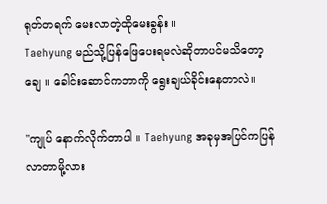ရုတ်တရက် မေးလာတဲ့ထိုမေးခွန်း ။
Taehyung မည်သို့ပြန်ဖြေပေးရမလဲဆိုတာပင်မသိတော့ချေ ။ ခေါင်းဆောင်ကဘာကို ရွေးချယ်ခိုင်းနေတာလဲ။

"ကျုပ် နောက်လိုက်တာပါ ။ Taehyung အခုမှအပြင်ကပြန်လာတာမို့လား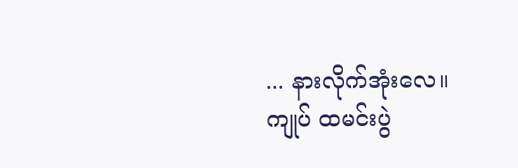... နားလိုက်အုံးလေ။ ကျုပ် ထမင်းပွဲ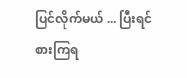ပြင်လိုက်မယ် ... ပြီးရင် စားကြရ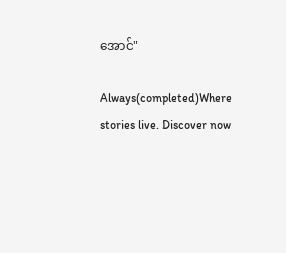အောင်"

Always(completed)Where stories live. Discover now